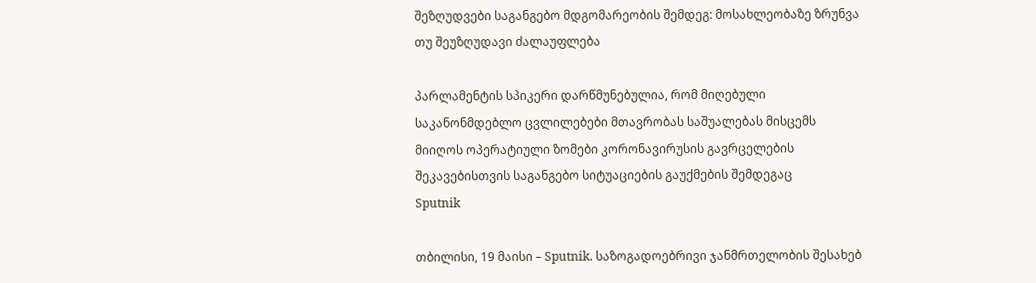შეზღუდვები საგანგებო მდგომარეობის შემდეგ: მოსახლეობაზე ზრუნვა თუ შეუზღუდავი ძალაუფლება

პარლამენტის სპიკერი დარწმუნებულია, რომ მიღებული საკანონმდებლო ცვლილებები მთავრობას საშუალებას მისცემს მიიღოს ოპერატიული ზომები კორონავირუსის გავრცელების შეკავებისთვის საგანგებო სიტუაციების გაუქმების შემდეგაც
Sputnik

თბილისი, 19 მაისი – Sputnik. საზოგადოებრივი ჯანმრთელობის შესახებ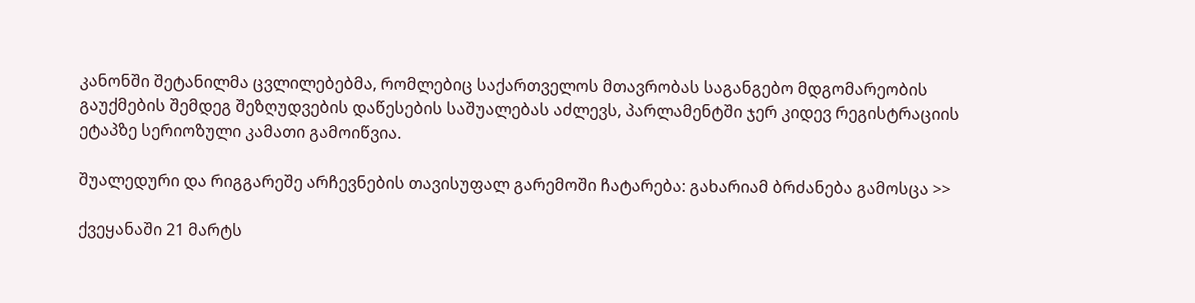კანონში შეტანილმა ცვლილებებმა, რომლებიც საქართველოს მთავრობას საგანგებო მდგომარეობის გაუქმების შემდეგ შეზღუდვების დაწესების საშუალებას აძლევს, პარლამენტში ჯერ კიდევ რეგისტრაციის ეტაპზე სერიოზული კამათი გამოიწვია.

შუალედური და რიგგარეშე არჩევნების თავისუფალ გარემოში ჩატარება: გახარიამ ბრძანება გამოსცა >>

ქვეყანაში 21 მარტს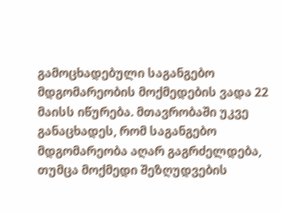გამოცხადებული საგანგებო მდგომარეობის მოქმედების ვადა 22 მაისს იწურება. მთავრობაში უკვე განაცხადეს, რომ საგანგებო მდგომარეობა აღარ გაგრძელდება, თუმცა მოქმედი შეზღუდვების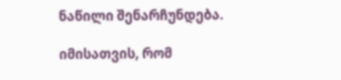ნაწილი შენარჩუნდება.

იმისათვის, რომ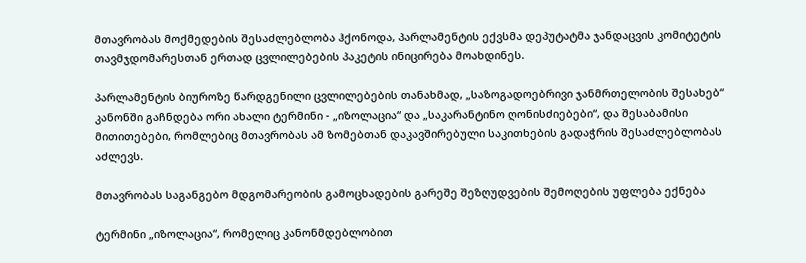მთავრობას მოქმედების შესაძლებლობა ჰქონოდა, პარლამენტის ექვსმა დეპუტატმა ჯანდაცვის კომიტეტის თავმჯდომარესთან ერთად ცვლილებების პაკეტის ინიცირება მოახდინეს.

პარლამენტის ბიუროზე წარდგენილი ცვლილებების თანახმად, „საზოგადოებრივი ჯანმრთელობის შესახებ“ კანონში გაჩნდება ორი ახალი ტერმინი - „იზოლაცია“ და „საკარანტინო ღონისძიებები“, და შესაბამისი მითითებები, რომლებიც მთავრობას ამ ზომებთან დაკავშირებული საკითხების გადაჭრის შესაძლებლობას აძლევს.

მთავრობას საგანგებო მდგომარეობის გამოცხადების გარეშე შეზღუდვების შემოღების უფლება ექნება

ტერმინი „იზოლაცია“, რომელიც კანონმდებლობით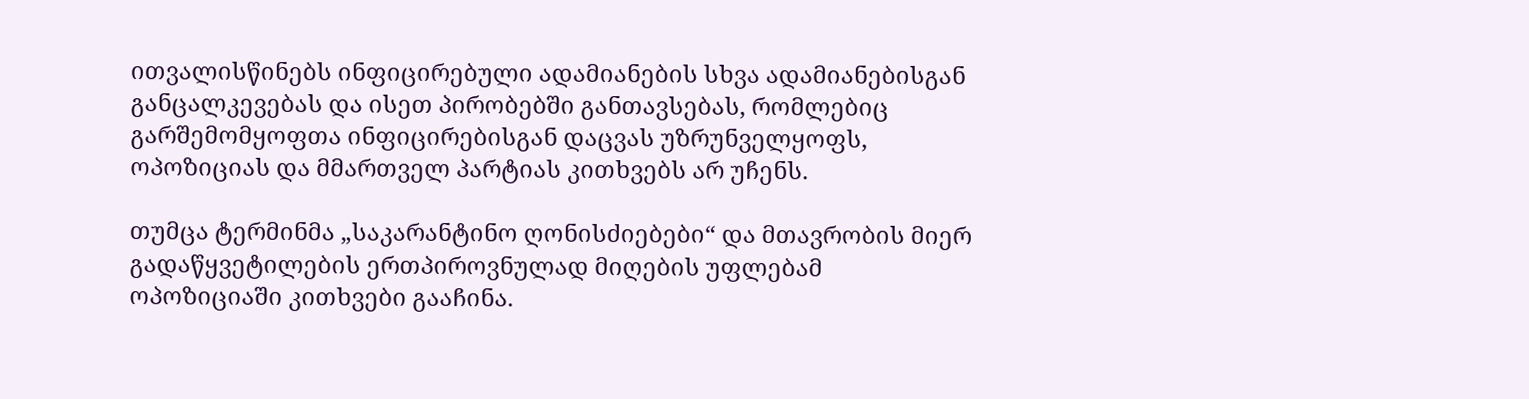ითვალისწინებს ინფიცირებული ადამიანების სხვა ადამიანებისგან განცალკევებას და ისეთ პირობებში განთავსებას, რომლებიც გარშემომყოფთა ინფიცირებისგან დაცვას უზრუნველყოფს, ოპოზიციას და მმართველ პარტიას კითხვებს არ უჩენს.

თუმცა ტერმინმა „საკარანტინო ღონისძიებები“ და მთავრობის მიერ გადაწყვეტილების ერთპიროვნულად მიღების უფლებამ ოპოზიციაში კითხვები გააჩინა.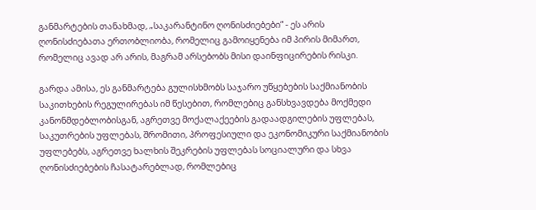განმარტების თანახმად, „საკარანტინო ღონისძიებები“ - ეს არის ღონისძიებათა ერთობლიობა, რომელიც გამოიყენება იმ პირის მიმართ, რომელიც ავად არ არის, მაგრამ არსებობს მისი დაინფიცირების რისკი.

გარდა ამისა, ეს განმარტება გულისხმობს საჯარო უწყებების საქმიანობის საკითხების რეგულირებას იმ წესებით, რომლებიც განსხვავდება მოქმედი კანონმდებლობისგან, აგრეთვე მოქალაქეების გადაადგილების უფლებას, საკუთრების უფლებას, შრომითი, პროფესიული და ეკონომიკური საქმიანობის უფლებებს, აგრეთვე ხალხის შეკრების უფლებას სოციალური და სხვა ღონისძიებების ჩასატარებლად, რომლებიც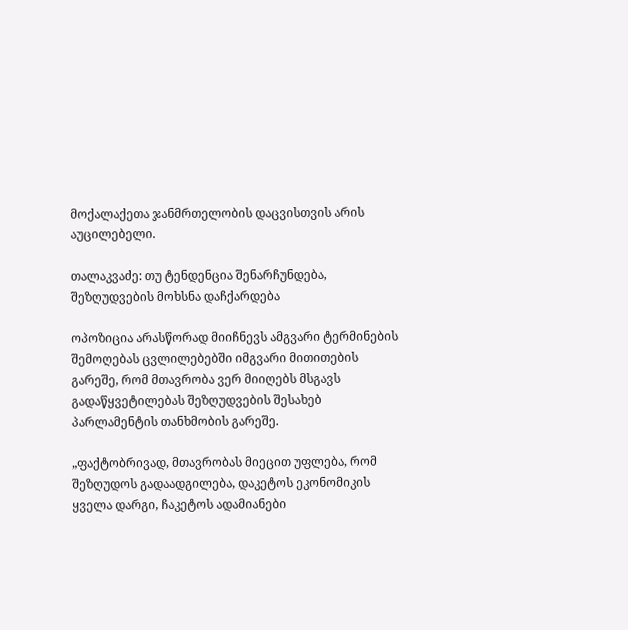მოქალაქეთა ჯანმრთელობის დაცვისთვის არის აუცილებელი.

თალაკვაძე: თუ ტენდენცია შენარჩუნდება, შეზღუდვების მოხსნა დაჩქარდება

ოპოზიცია არასწორად მიიჩნევს ამგვარი ტერმინების შემოღებას ცვლილებებში იმგვარი მითითების გარეშე, რომ მთავრობა ვერ მიიღებს მსგავს გადაწყვეტილებას შეზღუდვების შესახებ პარლამენტის თანხმობის გარეშე.

„ფაქტობრივად, მთავრობას მიეცით უფლება, რომ შეზღუდოს გადაადგილება, დაკეტოს ეკონომიკის ყველა დარგი, ჩაკეტოს ადამიანები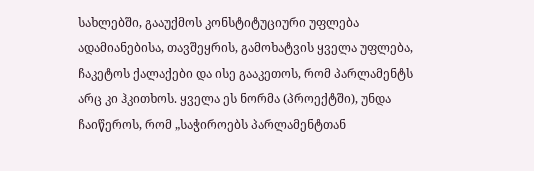სახლებში, გააუქმოს კონსტიტუციური უფლება ადამიანებისა, თავშეყრის, გამოხატვის ყველა უფლება, ჩაკეტოს ქალაქები და ისე გააკეთოს, რომ პარლამენტს არც კი ჰკითხოს. ყველა ეს ნორმა (პროექტში), უნდა ჩაიწეროს, რომ „საჭიროებს პარლამენტთან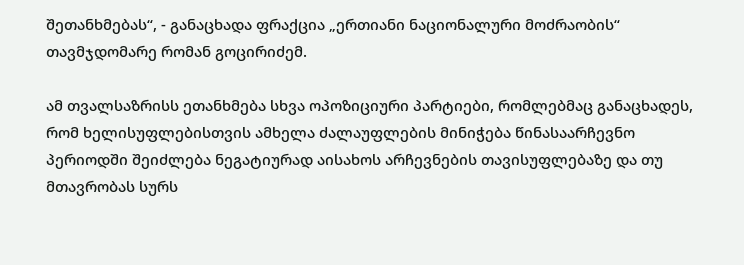შეთანხმებას“, - განაცხადა ფრაქცია „ერთიანი ნაციონალური მოძრაობის“ თავმჯდომარე რომან გოცირიძემ.

ამ თვალსაზრისს ეთანხმება სხვა ოპოზიციური პარტიები, რომლებმაც განაცხადეს, რომ ხელისუფლებისთვის ამხელა ძალაუფლების მინიჭება წინასაარჩევნო პერიოდში შეიძლება ნეგატიურად აისახოს არჩევნების თავისუფლებაზე და თუ მთავრობას სურს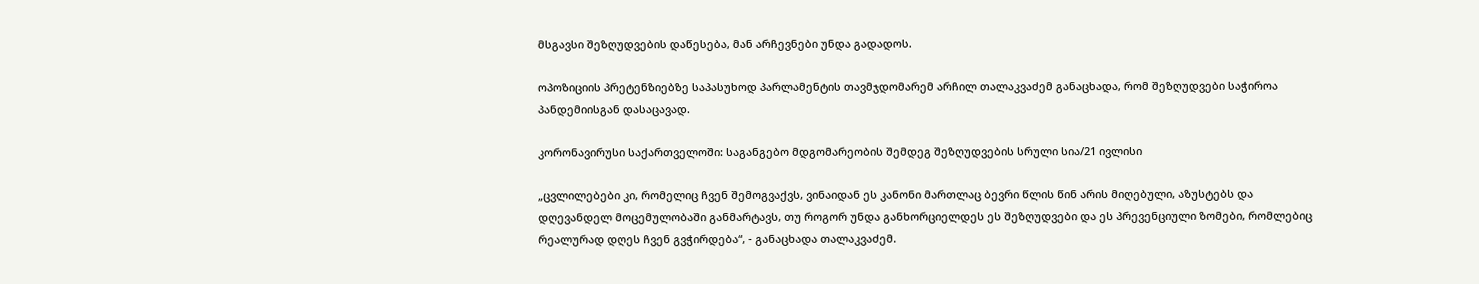მსგავსი შეზღუდვების დაწესება, მან არჩევნები უნდა გადადოს.

ოპოზიციის პრეტენზიებზე საპასუხოდ პარლამენტის თავმჯდომარემ არჩილ თალაკვაძემ განაცხადა, რომ შეზღუდვები საჭიროა პანდემიისგან დასაცავად.

კორონავირუსი საქართველოში: საგანგებო მდგომარეობის შემდეგ შეზღუდვების სრული სია/21 ივლისი

„ცვლილებები კი, რომელიც ჩვენ შემოგვაქვს, ვინაიდან ეს კანონი მართლაც ბევრი წლის წინ არის მიღებული, აზუსტებს და დღევანდელ მოცემულობაში განმარტავს, თუ როგორ უნდა განხორციელდეს ეს შეზღუდვები და ეს პრევენციული ზომები, რომლებიც რეალურად დღეს ჩვენ გვჭირდება“, - განაცხადა თალაკვაძემ.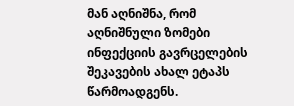მან აღნიშნა, რომ აღნიშნული ზომები ინფექციის გავრცელების შეკავების ახალ ეტაპს წარმოადგენს.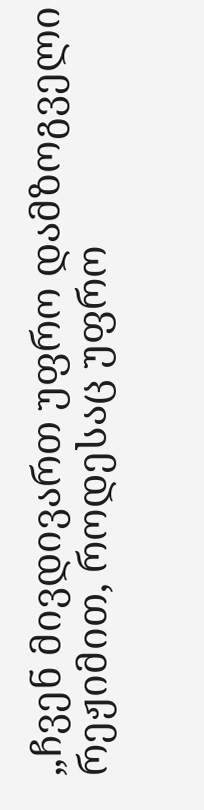„ჩვენ მივდივართ უფრო დამზოგველი რეჟიმით, როდესაც უფრო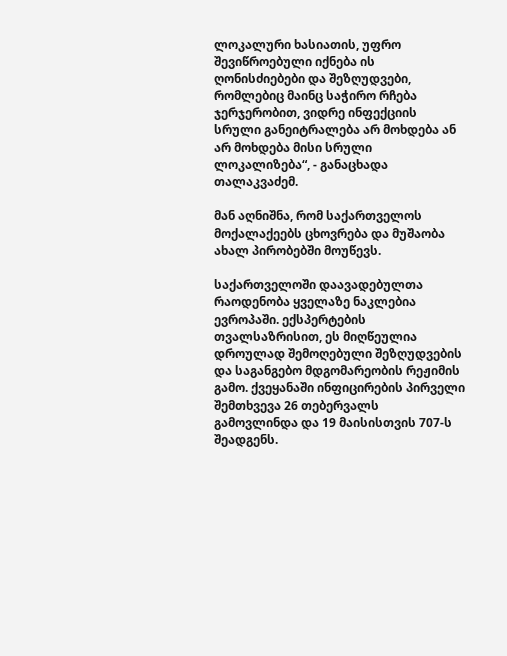ლოკალური ხასიათის, უფრო შევიწროებული იქნება ის ღონისძიებები და შეზღუდვები, რომლებიც მაინც საჭირო რჩება ჯერჯერობით, ვიდრე ინფექციის სრული განეიტრალება არ მოხდება ან არ მოხდება მისი სრული ლოკალიზება“, - განაცხადა თალაკვაძემ.

მან აღნიშნა, რომ საქართველოს მოქალაქეებს ცხოვრება და მუშაობა ახალ პირობებში მოუწევს.

საქართველოში დაავადებულთა რაოდენობა ყველაზე ნაკლებია ევროპაში. ექსპერტების თვალსაზრისით, ეს მიღწეულია დროულად შემოღებული შეზღუდვების და საგანგებო მდგომარეობის რეჟიმის გამო. ქვეყანაში ინფიცირების პირველი შემთხვევა 26 თებერვალს გამოვლინდა და 19 მაისისთვის 707-ს შეადგენს.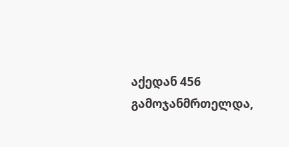აქედან 456 გამოჯანმრთელდა,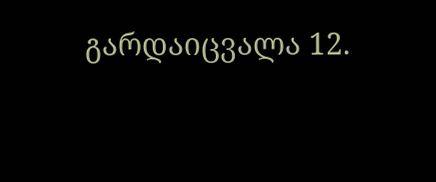გარდაიცვალა 12.